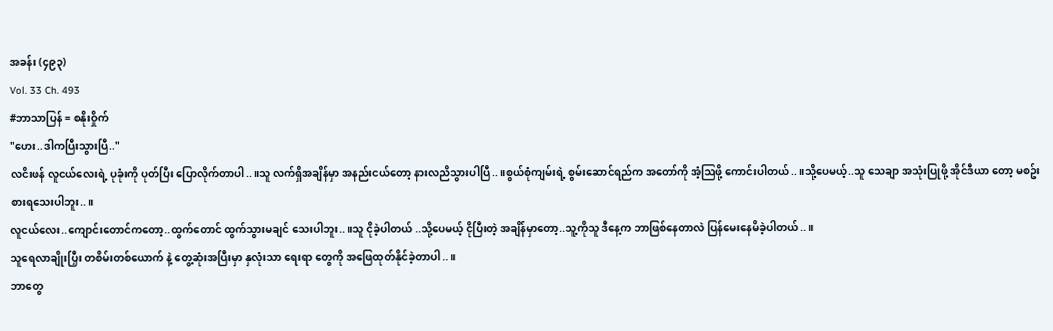အခန်း (၄၉၃)
Vol. 33 Ch. 493
#ဘာသာပြန် = စနိုးဝှိုက်
"ဟေး..ဒါကပြီးသွားပြီ.."
လငိးဖန် လူငယ်လေးရဲ့ ပုခုံးကို ပုတ်ပြီး ပြောလိုက်တာပါ..။သူ လက်ရှိအချိန်မှာ အနည်းငယ်တော့ နားလညိသွားပါပြီ..။စွယ်စုံကျမ်းရဲ့ စွမ်းဆောင်ရည်က အတော်ကို အံ့ဩဖို့ ကောင်းပါတယ်..။သို့ပေမယ့်..သူ သေချာ အသုံးပြုဖို့ အိုင်ဒီယာ တော့ မစဥ်းစားရသေးပါဘူး..။
လူငယ်လေး..ကျောင်းတောင်ကတော့..ထွက်တောင် ထွက်သွားမချင် သေးပါဘူး..။သူ ငိုခဲ့ပါတယ် ..သို့ပေမယ့် ငိုပြီးတဲ့ အချိန်မှာတော့..သူ့ကိုသူ ဒီနေ့က ဘာဖြစ်နေတာလဲ ပြန်မေးနေမိခဲ့ပါတယ်..။
သူရေလာချိုးပြှီး တစိမ်းတစ်ယောက် နဲ့ တွေ့ဆုံးအပြီးမှာ နှလုံးသာ ရေးရာ တွေကို အဖြေထုတ်နိုင်ခဲ့တာပါ..။
ဘာတွေ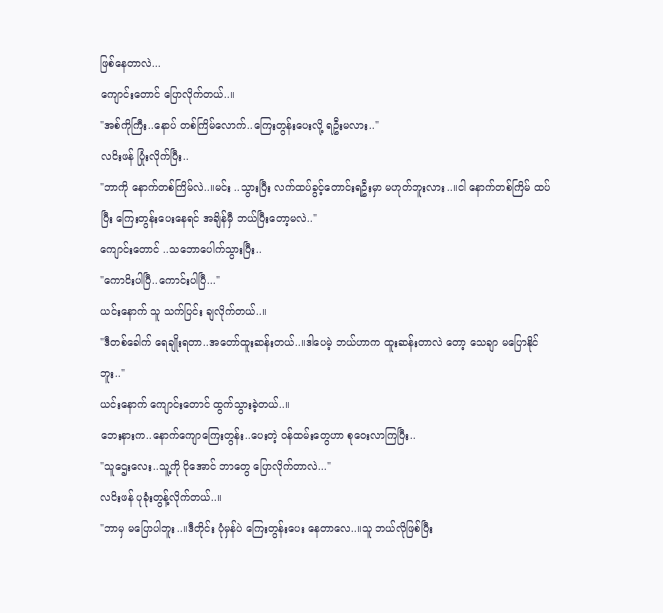ဖြစ်နေတာလဲ...
ကျောင်းတောင် ပြောလိုက်တယ်..။
"အစ်ကိုကြီး..နောပ် တစ်ကြိမ်လောက်..ကြေးတွန်းပေးလို့ ရဦးမလား.."
လငိးဖန် ပြုံးလိုက်ပြီး..
"ဘာကို နောက်တစ်ကြိမ်လဲ..။မင်း ..သွားပြီး လက်ထပ်ခွင့်တောင်းရဦးမှာ မဟုတ်ဘူးလား..။ငါ နောက်တစ်ကြိမ် ထပ်ပြီး ကြေးတွန်းပေးနေရင် အချိန်မှီ ဘယ်ပြီးတော့မလဲ.."
ကျောင်းတောင် ..သဘောပေါက်သွားပြီး..
"ကောငိးပါပြီ..ကောင်းပါပြီ..."
ယင်းနောက် သူ သက်ပြင်း ချလိုက်တယ်..။
"ဒီတစ်ခေါက် ရေချိုးရတာ..အတော်ထူးဆန်းတယ်..။ဒါပေမဲ့ ဘယ်ဟာက ထူးဆန်းတာလဲ တော့ သေချာ မပြောနိုင်ဘူး.."
ယင်းနောက် ကျောင်းတောင် ထွက်သွားခဲ့တယ်..။
ဘေးနားက..နောက်ကျောကြေးတွန်း..ပေးတဲ့ ဝန်ထမ်းတွေဟာ စုဝေးလာကြပြီး..
"သူဌေးလေး..သူ့ကို ငိုအောင် ဘာတွေ ပြောလိုက်တာလဲ..."
လငိးဖန် ပုခုံးတွန့်လိုက်တယ်..။
"ဘာမှ မပြောပါဘူး..။ဒီတိုင်း ပုံမှန်ပဲ ကြေးတွန်းပေး နေတာလေ..။သူ ဘယ်လိုဖြစ်ပြီး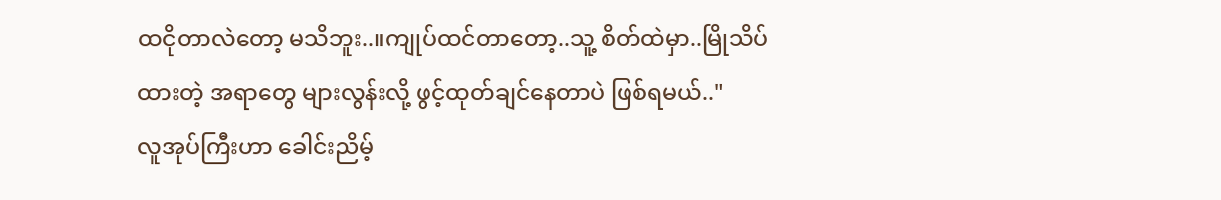ထငိုတာလဲတော့ မသိဘူး..။ကျုပ်ထင်တာတော့..သူ့ စိတ်ထဲမှာ..မြိုသိပ် ထားတဲ့ အရာတွေ များလွန်းလို့ ဖွင့်ထုတ်ချင်နေတာပဲ ဖြစ်ရမယ်.."
လူအုပ်ကြီးဟာ ခေါင်းညိမ့်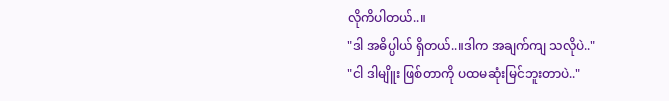လိုကိပါတယ်..။
"ဒါ အဓိပ္ပါယ် ရှိတယ်..။ဒါက အချက်ကျ သလိုပဲ.."
"ငါ ဒါမျိူး ဖြစ်တာကို ပထမဆုံးမြင်ဘူးတာပဲ.."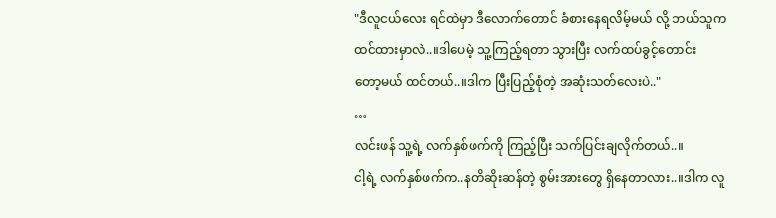"ဒီလူငယ်လေး ရင်ထဲမှာ ဒီလောက်တောင် ခံစားနေရလိမ့်မယ် လို့ ဘယ်သူက ထင်ထားမှာလဲ..။ဒါပေမဲ့ သူ့ကြည့်ရတာ သွားပြီး လက်ထပ်ခွင့်တောင်း တော့မယ် ထင်တယ်..။ဒါက ပြီးပြည့်စုံတဲ့ အဆုံးသတ်လေးပဲ.."
…
လင်းဖန် သူ့ရဲ့ လက်နှစ်ဖက်ကို ကြည့်ပြီး သက်ပြင်းချလိုက်တယ်..။
ငါ့ရဲ့ လက်နှစ်ဖက်က..နတိဆိုးဆန်တဲ့ စွမ်းအားတွေ ရှိနေတာလား..။ဒါက လူ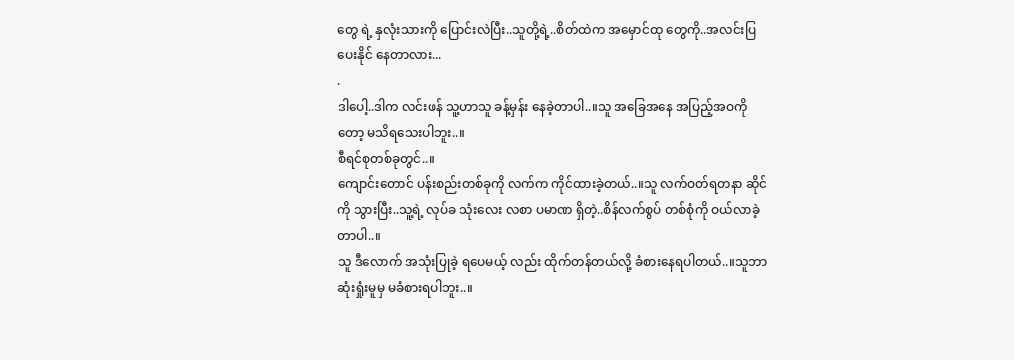တွေ ရဲ့ နှလုံးသားကို ပြောင်းလဲပြီး..သူတို့ရဲ့..စိတ်ထဲက အမှောင်ထု တွေကို..အလင်းပြပေးနိုင် နေတာလား...
.
ဒါပေါ့..ဒါက လင်းဖန် သူ့ဟာသူ ခန့်မှန်း နေခဲ့တာပါ..။သူ အခြေအနေ အပြည့်အဝကိုတော့ မသိရသေးပါဘူး..။
စီရင်စုတစ်ခုတွင်..။
ကျောင်းတောင် ပန်းစည်းတစ်ခုကို လက်က ကိုင်ထားခဲ့တယ်..။သူ လက်ဝတ်ရတနာ ဆိုင်ကို သွားပြီး..သူ့ရဲ့ လုပ်ခ သုံးလေး လစာ ပမာဏ ရှိတဲ့..စိန်လက်စွပ် တစ်စုံကို ဝယ်လာခဲ့တာပါ..။
သူ ဒီလောက် အသုံးပြုခဲ့ ရပေမယ့် လည်း ထိုက်တန်တယ်လို့ ခံစားနေရပါတယ်..။သူဘာဆုံးရှုံးမူမှ မခံစားရပါဘူး..။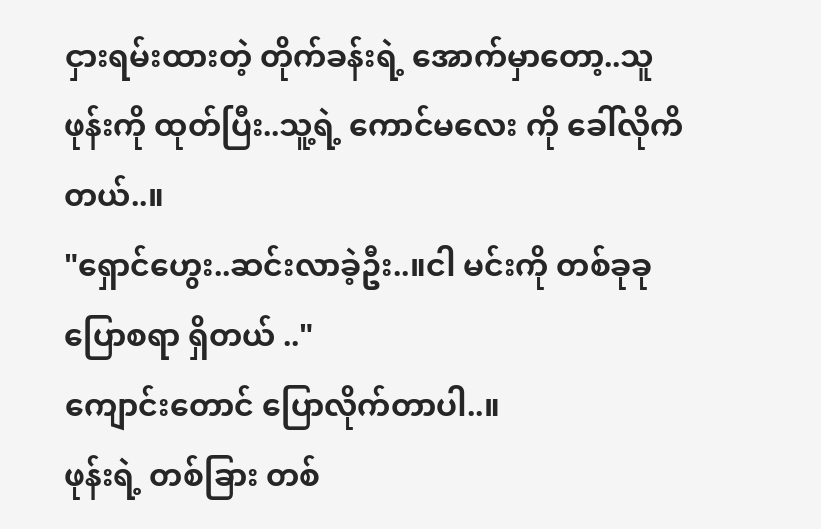ငှားရမ်းထားတဲ့ တိုက်ခန်းရဲ့ အောက်မှာတော့..သူ ဖုန်းကို ထုတ်ပြီး..သူ့ရဲ့ ကောင်မလေး ကို ခေါ်လိုကိတယ်..။
"ရှောင်ဟွေး..ဆင်းလာခဲ့ဦး..။ငါ မင်းကို တစ်ခုခု ပြောစရာ ရှိတယ် .."
ကျောင်းတောင် ပြောလိုက်တာပါ..။
ဖုန်းရဲ့ တစ်ခြား တစ်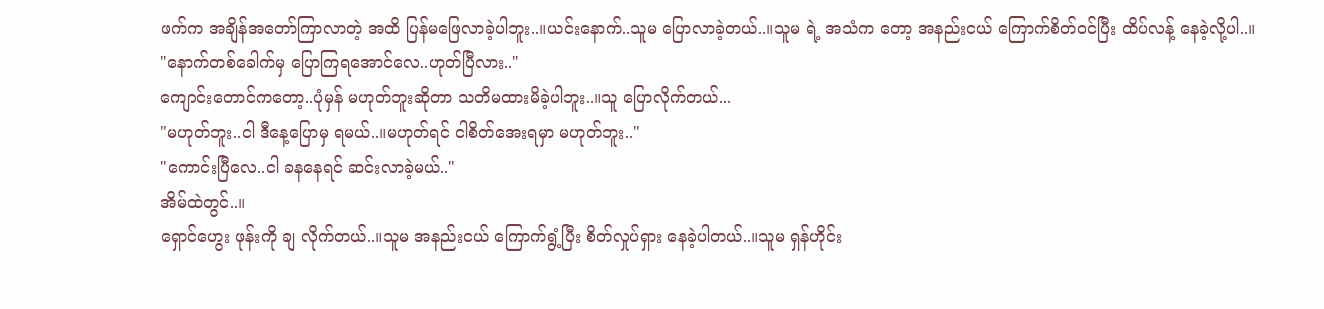ဖက်က အချိန်အတော်ကြာလာတဲ့ အထိ ပြန်မဖြေလာခဲ့ပါဘူး..။ယင်းနောက်..သူမ ပြောလာခဲ့တယ်..။သူမ ရဲ့ အသံက တော့ အနည်းငယ် ကြောက်စိတ်ဝင်ပြီး ထိပ်လန့် နေခဲ့လို့ပါ..။
"နောက်တစ်ခေါက်မှ ပြောကြရအောင်လေ..ဟုတ်ပြီလား.."
ကျောင်းတောင်ကတော့..ပုံမှန် မဟုတ်ဘူးဆိုတာ သတိမထားမိခဲ့ပါဘူး..။သူ ပြောလိုက်တယ်...
"မဟုတ်ဘူး..ငါ ဒီနေ့ပြောမှ ရမယ်..။မဟုတ်ရင် ငါစိတ်အေးရမှာ မဟုတ်ဘူး.."
"ကောင်းပြီလေ..ငါ ခနနေရင် ဆင်းလာခဲ့မယ်.."
အိမ်ထဲတွင်..။
ရှောင်ဟွေး ဖုန်းကို ချ လိုက်တယ်..။သူမ အနည်းငယ် ကြောက်ရွံ့ပြီး စိတ်လှုပ်ရှား နေခဲ့ပါတယ်..။သူမ ရှန်ဟိုင်း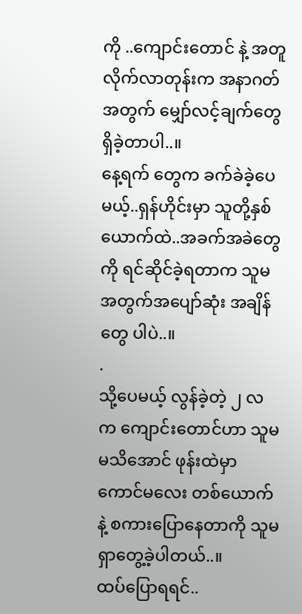ကို ..ကျောင်းတောင် နဲ့ အတူ လိုက်လာတုန်းက အနာဂတ်အတွက် မျှော်လင့်ချက်တွေ ရှိခဲ့တာပါ..။
နေ့ရက် တွေက ခက်ခဲခဲ့ပေမယ့်..ရှန်ဟိုင်းမှာ သူတို့နှစ်ယောက်ထဲ..အခက်အခဲတွေကို ရင်ဆိုင်ခဲ့ရတာက သူမ အတွက်အပျော်ဆုံး အချိန်တွေ ပါပဲ..။
.
သို့ပေမယ့် လွန်ခဲ့တဲ့ ၂ လ က ကျောင်းတောင်ဟာ သူမ မသိအောင် ဖုန်းထဲမှာ ကောင်မလေး တစ်ယောက်နဲ့ စကားပြောနေတာကို သူမ ရှာတွေ့ခဲ့ပါတယ်..။
ထပ်ပြောရရင်..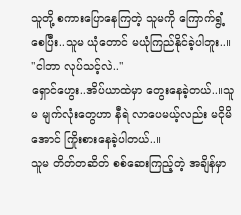သူတို့ စကားပြောနေကြတဲ့ သူမကို ကြောက်ရွံ့စေပြီး..သူမ ယုံတောင် မယုံကြည်နိုင်ခဲ့ပါဘူး..။
"ငါဘာ လုပ်သင့်လဲ.."
ရှောင်ဟွေး..အိပ်ယာထဲမှာ တွေးနေခဲ့တယ်..။သူမ မျက်လုံးတွေဟာ နီရဲ လာပေမယ့်လည်း မငိုမိအောင် ကြိုးစားနေခဲ့ပါတယ်..။
သူမ တိတ်တဆိတ် စစ်ဆေးကြည့်တဲ့ အချိန်မှာ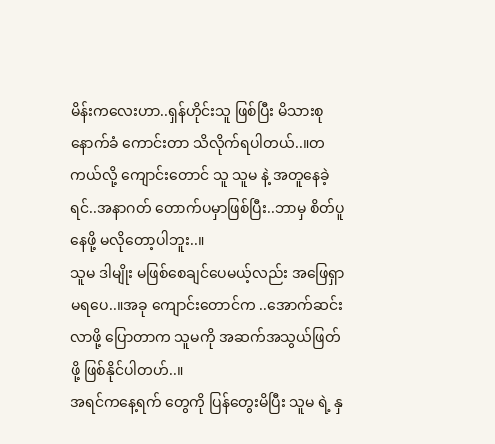မိန်းကလေးဟာ..ရှန်ဟိုင်းသူ ဖြစ်ပြီး မိသားစု နောက်ခံ ကောင်းတာ သိလိုက်ရပါတယ်..။တကယ်လို့ ကျောင်းတောင် သူ သူမ နဲ့ အတူနေခဲ့ရင်..အနာဂတ် တောက်ပမှာဖြစ်ပြီး..ဘာမှ စိတ်ပူနေဖို့ မလိုတော့ပါဘူး..။
သူမ ဒါမျိုး မဖြစ်စေချင်ပေမယ့်လည်း အဖြေရှာမရပေ..။အခု ကျောင်းတောင်က ..အောက်ဆင်းလာဖို့ ပြောတာက သူမကို အဆက်အသွယ်ဖြတ်ဖို့ ဖြစ်နိုင်ပါတဟ်..။
အရင်ကနေ့ရက် တွေကို ပြန်တွေးမိပြီး သူမ ရဲ့ နှ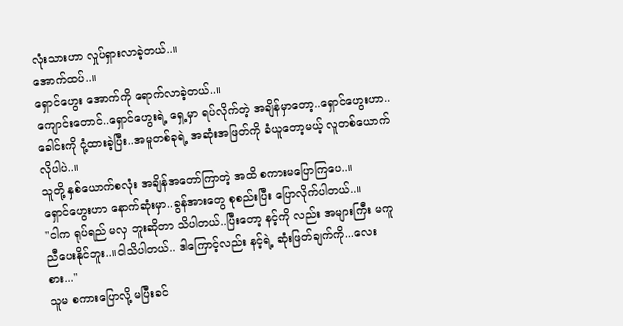လုံးသားဟာ လှုပ်ရှားလာခဲ့တယ်..။
အောက်ထပ်..။
ရှောင်ဟွေး အောက်ကို ရောက်လာခဲ့တယ်..။
ကျောင်းတောင်..ရှောင်ဟွေးရဲ့ ရှေ့မှာ ရပ်လိုက်တဲ့ အချိန်မှာတော့..ရှောင်ဟွေးဟာ..ခေါင်းကို ငုံ့ထားခဲ့ပြီး..အမူတစ်ခုရဲ့ အဆုံးအဖြတ်ကို ခံယူတော့မယ့် လူတစ်ယောက်လိုပါပဲ..။
သူတို့ နှစ်ယောက်စလုံး အချိန်အတော်ကြာတဲ့ အထိ စကားမပြောကြပေ..။
ရှောင်ဟွေးဟာ နောက်ဆုံးမှာ..ခွန်အားတွေ စုစည်းပြီး ပြောလိုက်ပါတယ်..။
"ငါက ရုပ်ရည် မလှ ဘူးဆိုတာ သိပါတယ်..ပြီးတော့ နင့်ကို လည်း အများကြီး မကူညီပေးနိုင်ဘူး..။ငါသိပါတယ်.. ဒါကြောင့်လည်း နင့်ရဲ့ ဆုံးဖြတ်ချက်ကို...လေးစား..."
သူမ စကားပြောလို့ မပြီးခင်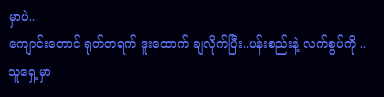မှာပဲ..
ကျောင်းတောင် ရုတ်တရက် ဒူးထောက် ချလိုက်ပြီး..ပန်းစည်းနဲ့ လက်စွပ်ကို ..သူရှေ့မှာ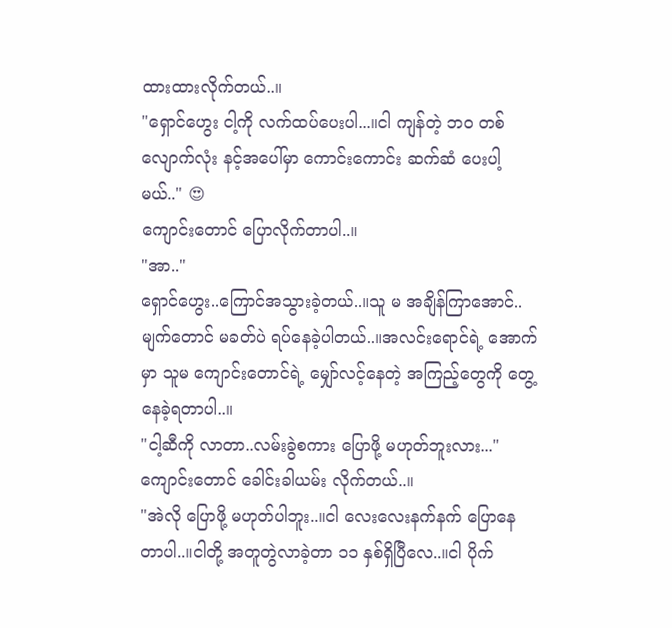ထားထားလိုက်တယ်..။
"ရှောင်ဟွေး ငါ့ကို လက်ထပ်ပေးပါ...။ငါ ကျန်တဲ့ ဘဝ တစ်လျောက်လုံး နင့်အပေါ်မှာ ကောင်းကောင်း ဆက်ဆံ ပေးပါ့မယ်.." 😍
ကျောင်းတောင် ပြောလိုက်တာပါ..။
"အာ.."
ရှောင်ဟွေး..ကြောင်အသွားခဲ့တယ်..။သူ မ အချိန်ကြာအောင်..မျက်တောင် မခတ်ပဲ ရပ်နေခဲ့ပါတယ်..။အလင်းရောင်ရဲ့ အောက်မှာ သူမ ကျောင်းတောင်ရဲ့ မျှော်လင့်နေတဲ့ အကြည့်တွေကို တွေ့နေခဲ့ရတာပါ..။
"ငါ့ဆီကို လာတာ..လမ်းခွဲစကား ပြောဖို့ မဟုတ်ဘူးလား..."
ကျောင်းတောင် ခေါင်းခါယမ်း လိုက်တယ်..။
"အဲလို ပြောဖို့ မဟုတ်ပါဘူး..။ငါ လေးလေးနက်နက် ပြောနေတာပါ..။ငါတို့ အတူတွဲလာခဲ့တာ ၁၁ နှစ်ရှိပြီလေ..။ငါ ပိုက်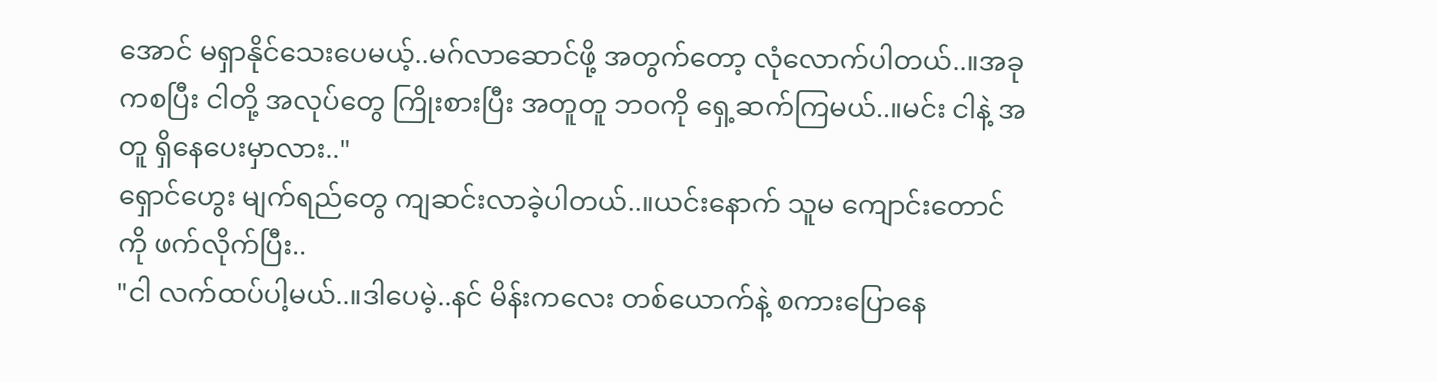အောင် မရှာနိုင်သေးပေမယ့်..မဂ်လာဆောင်ဖို့ အတွက်တော့ လုံလောက်ပါတယ်..။အခုကစပြီး ငါတို့ အလုပ်တွေ ကြိုးစားပြီး အတူတူ ဘဝကို ရှေ့ဆက်ကြမယ်..။မင်း ငါနဲ့ အတူ ရှိနေပေးမှာလား.."
ရှောင်ဟွေး မျက်ရည်တွေ ကျဆင်းလာခဲ့ပါတယ်..။ယင်းနောက် သူမ ကျောင်းတောင်ကို ဖက်လိုက်ပြီး..
"ငါ လက်ထပ်ပါ့မယ်..။ဒါပေမဲ့..နင် မိန်းကလေး တစ်ယောက်နဲ့ စကားပြောနေ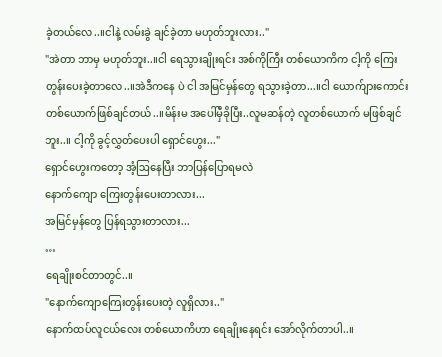ခဲ့တယ်လေ..။ငါနဲ့ လမ်းခွဲ ချင်ခဲ့တာ မဟုတ်ဘူးလား.."
"အဲတာ ဘာမှ မဟုတ်ဘူး..။ငါ ရေသွားချိုးရင်း အစ်ကိုကြီး တစ်ယောကိက ငါ့ကို ကြေးတွန်းပေးခဲ့တာလေ..။အဲဒီကနေ ပဲ ငါ အမြင်မှန်တွေ ရသွားခဲ့တာ...။ငါ ယောက်ျားကောင်း တစ်ယောက်ဖြစ်ချင်တယ်..။မိန်းမ အပေါ်မှီခိုပြီး..လူမဆန်တဲ့ လူတစ်ယောက် မဖြစ်ချင်ဘူး..။ ငါ့ကို ခွင့်လွှတ်ပေးပါ ရှောင်ဟွေး..."
ရှောင်ဟွေးကတော့ အံ့ဩနေပြီး ဘာပြန်ပြောရမလဲ
နောက်ကျော ကြေးတွန်းပေးတာလား...
အမြင်မှန်တွေ ပြန်ရသွားတာလား...
…
ရေချိုးစင်တာတွင်..။
"နောက်ကျောကြေးတွန်းပေးတဲ့ လူရှိလား.."
နောက်ထပ်လူငယ်လေး တစ်ယောကိဟာ ရေချိုးနေရင်း အော်လိုက်တာပါ..။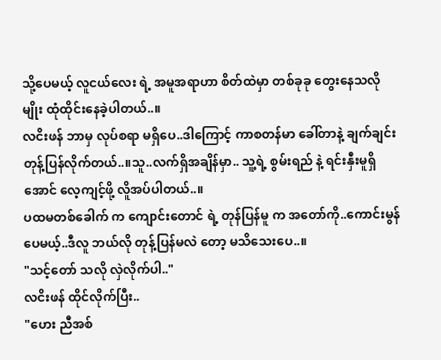သို့ပေမယ့် လူငယ်လေး ရဲ့ အမူအရာဟာ စိတ်ထဲမှာ တစ်ခုခု တွေးနေသလို မျိုး ထုံထိုင်းနေခဲ့ပါတယ်..။
လငိးဖန် ဘာမှ လုပ်စရာ မရှိပေ..ဒါကြောင့် ကာစတန်မာ ခေါ်တာနဲ့ ချက်ချင်း တုန့်ပြန်လိုက်တယ်..။သူ..လက်ရှိအချိန်မှာ.. သူ့ရဲ့ စွမ်းရည် နဲ့ ရင်းနှီးမူရှိအောင် လေ့ကျင့်ဖို့ လိူအပ်ပါတယ်..။
ပထမတစ်ခေါက် က ကျောင်းတောင် ရဲ့ တုန်ပြန်မူ က အတော်ကို..ကောင်းမွန်ပေမယ့်..ဒီလူ ဘယ်လို တုန့်ပြန်မလဲ တော့ မသိသေးပေ..။
"သင့်တော် သလို လှဲလိုက်ပါ.."
လငိးဖန် ထိုင်လိုက်ပြီး..
"ဟေး ညီအစ်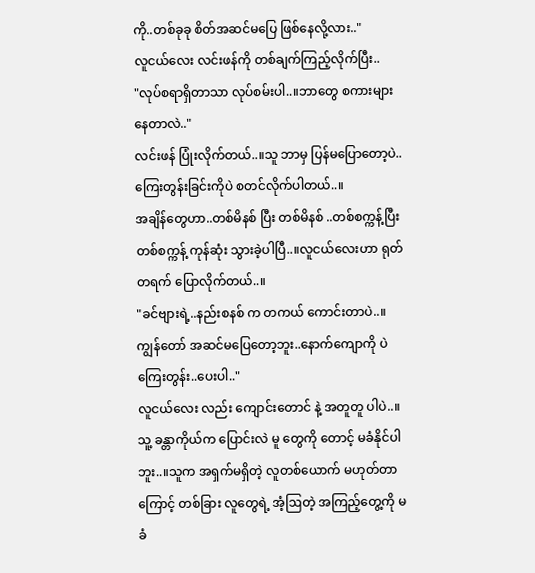ကို..တစ်ခုခု စိတ်အဆင်မပြေ ဖြစ်နေလို့လား.."
လူငယ်လေး လင်းဖန်ကို တစ်ချက်ကြည့်လိုက်ပြီး..
"လုပ်စရာရှိတာသာ လုပ်စမ်းပါ..။ဘာတွေ စကားများနေတာလဲ.."
လင်းဖန် ပြုံးလိုက်တယ်..။သူ ဘာမှ ပြန်မပြောတော့ပဲ..ကြေးတွန်းခြင်းကိုပဲ စတင်လိုက်ပါတယ်..။
အချိန်တွေဟာ..တစ်မိနစ် ပြီး တစ်မိနစ် ..တစ်စက္ကန့်ပြီး တစ်စက္ကန့် ကုန်ဆုံး သွားခဲ့ပါပြီ..။လူငယ်လေးဟာ ရုတ်တရက် ပြောလိုက်တယ်..။
"ခင်ဗျားရဲ့..နည်းစနစ် က တကယ် ကောင်းတာပဲ..။ကျွန်တော် အဆင်မပြေတော့ဘူး..နောက်ကျောကို ပဲ ကြေးတွန်း..ပေးပါ.."
လူငယ်လေး လည်း ကျောင်းတောင် နဲ့ အတူတူ ပါပဲ..။သူ့ ခန္တာကိုယ်က ပြောင်းလဲ မူ တွေကို တောင့် မခံနိုင်ပါဘူး..။သူက အရှက်မရှိတဲ့ လူတစ်ယောက် မဟုတ်တာကြောင့် တစ်ခြား လူတွေရဲ့ အံ့ဩတဲ့ အကြည့်တွေ့ကို မခံ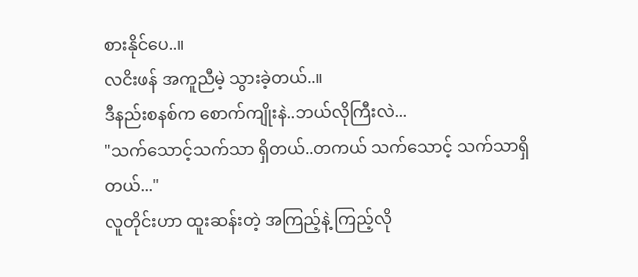စားနိုင်ပေ..။
လငိးဖန် အကူညီမဲ့ သွားခဲ့တယ်..။
ဒီနည်းစနစ်က စောက်ကျိုးနဲ..ဘယ်လိုကြီးလဲ...
"သက်သောင့်သက်သာ ရှိတယ်..တကယ် သက်သောင့် သက်သာရှိတယ်..."
လူတိုင်းဟာ ထူးဆန်းတဲ့ အကြည့်နဲ့ ကြည့်လို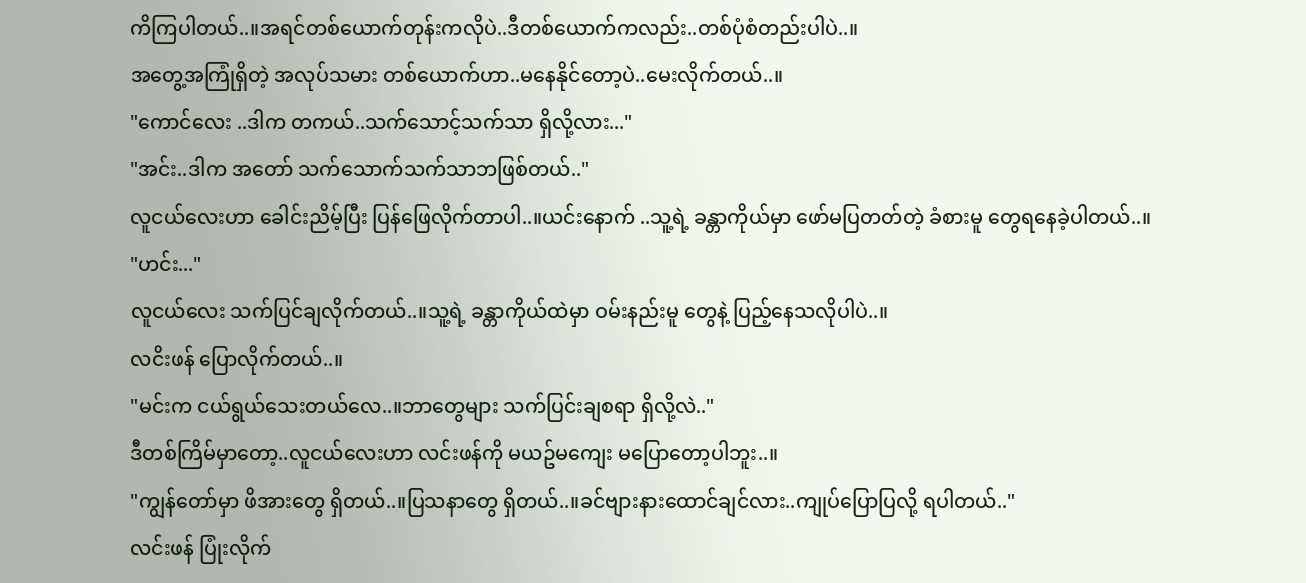ကိကြပါတယ်..။အရင်တစ်ယောက်တုန်းကလိုပဲ..ဒီတစ်ယောက်ကလည်း..တစ်ပုံစံတည်းပါပဲ..။
အတွေ့အကြုံရှိတဲ့ အလုပ်သမား တစ်ယောက်ဟာ..မနေနိုင်တော့ပဲ..မေးလိုက်တယ်..။
"ကောင်လေး ..ဒါက တကယ်..သက်သောင့်သက်သာ ရှိလို့လား..."
"အင်း..ဒါက အတော် သက်သောက်သက်သာဘဖြစ်တယ်.."
လူငယ်လေးဟာ ခေါင်းညိမ့်ပြီး ပြန်ဖြေလိုက်တာပါ..။ယင်းနောက် ..သူ့ရဲ့ ခန္တာကိုယ်မှာ ဖော်မပြတတ်တဲ့ ခံစားမူ တွေရနေခဲ့ပါတယ်..။
"ဟင်း..."
လူငယ်လေး သက်ပြင်ချလိုက်တယ်..။သူ့ရဲ့ ခန္တာကိုယ်ထဲမှာ ဝမ်းနည်းမူ တွေနဲ့ ပြည့်နေသလိုပါပဲ..။
လငိးဖန် ပြောလိုက်တယ်..။
"မင်းက ငယ်ရွယ်သေးတယ်လေ..။ဘာတွေများ သက်ပြင်းချစရာ ရှိလို့လဲ.."
ဒီတစ်ကြိမ်မှာတော့..လူငယ်လေးဟာ လင်းဖန်ကို မယဥ်မကျေး မပြောတော့ပါဘူး..။
"ကျွန်တော်မှာ ဖိအားတွေ ရှိတယ်..။ပြသနာတွေ ရှိတယ်..။ခင်ဗျားနားထောင်ချင်လား..ကျုပ်ပြောပြလို့ ရပါတယ်.."
လင်းဖန် ပြုံးလိုက်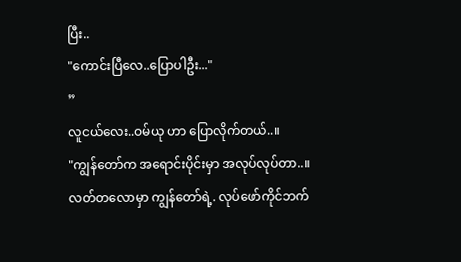ပြီး..
"ကောင်းပြီလေ..ပြောပါဦး..."
”
လူငယ်လေး..ဝမ်ယု ဟာ ပြောလိုက်တယ်..။
"ကျွန်တော်က အရောင်းပိုင်းမှာ အလုပ်လုပ်တာ..။လတ်တလောမှာ ကျွန်တော်ရဲ့. လုပ်ဖော်ကိုင်ဘက်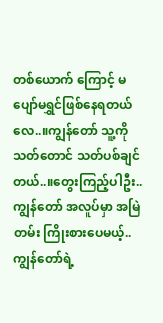တစ်ယောက် ကြောင့် မပျော်မရွှင်ဖြစ်နေရတယ်လေ..။ကျွန်တော် သူ့ကို သတ်တောင် သတ်ပစ်ချင်တယ်..။တွေးကြည့်ပါဦး..ကျွန်တော် အလူပ်မှာ အမြဲတမ်း ကြိုးစားပေမယ့်..ကျွန်တော်ရဲ့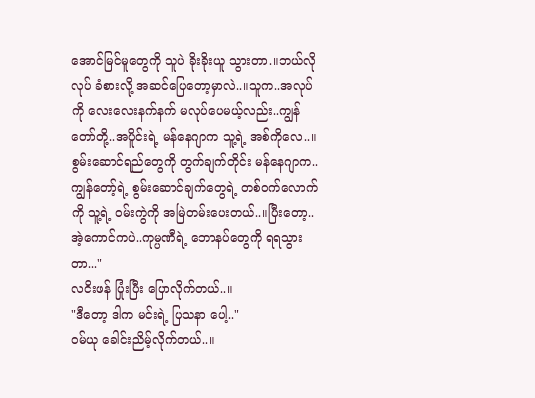အောင်မြင်မူတွေကို သူပဲ ခိုးခိုးယူ သွားတာ.။ဘယ်လိုလုပ် ခံစားလို့ အဆင်ပြေတော့မှာလဲ..။သူက..အလုပ်ကို လေးလေးနက်နက် မလုပ်ပေမယ့်လည်း..ကျွန်တော်တို့..အပိူင်းရဲ့ မန်နေဂျာက သူ့ရဲ့ အစ်ကိုလေ..။စွမ်းဆောင်ရည်တွေကို တွက်ချက်တိုင်း မန်နေဂျာက..ကျွန်တော့်ရဲ့ စွမ်းဆောင်ချက်တွေရဲ့ တစ်ဝက်လောက်ကို သူ့ရဲ့ ဝမ်းကွဲကို အမြဲတမ်းပေးတယ်..။ပြီးတော့..အဲ့ကောင်ကပဲ..ကုမ္ပဏီရဲ့ ဘောနပ်တွေကို ရရသွားတာ..."
လငိးဖန် ပြုံးပြီး ပြောလိုက်တယ်..။
"ဒီတော့ ဒါက မင်းရဲ့ ပြသနာ ပေါ့.."
ဝမ်ယု ခေါင်းညိမ့်လိုက်တယ်..။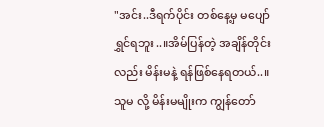"အင်း..ဒီရက်ပိုင်း တစ်နေ့မှ မပျော်ရွှင်ရဘူး..။အိမ်ပြန်တဲ့ အချိန်တိုင်းလည်း မိန်းမနဲ့ ရန်ဖြစ်နေရတယ်..။သူမ လို့ မိန်းမမျိုးက ကျွန်တော်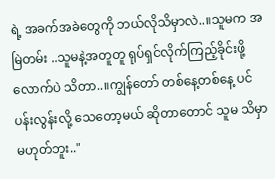ရဲ့ အခက်အခဲတွေကို ဘယ်လိုသိမှာလဲ..။သူမက အမြဲတမ်း ..သူမနဲ့အတူတူ ရုပ်ရှင်လိုက်ကြည့်ခိုင်းဖို့ လောက်ပဲ သိတာ..။ကျွန်တော် တစ်နေ့တစ်နေ့ ပင်ပန်းလွန်းလို့ သေတော့မယ် ဆိုတာတောင် သူမ သိမှာ မဟုတ်ဘူး.."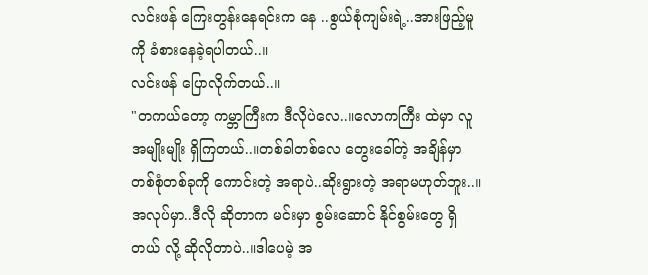လင်းဖန် ကြေးတွန်းနေရင်းက နေ ..စွယ်စုံကျမ်းရဲ့..အားဖြည့်မူကို ခံစားနေခဲ့ရပါတယ်..။
လင်းဖန် ပြောလိုက်တယ်..။
"တကယ်တော့ ကမ္ဘာကြီးက ဒီလိုပဲလေ..။လောကကြီး ထဲမှာ လူအမျိုးမျိုး ရှိကြတယ်..။တစ်ခါတစ်လေ တွေးခေါ်တဲ့ အချိန်မှာ တစ်စုံတစ်ခုကို ကောင်းတဲ့ အရာပဲ..ဆိုးရွားတဲ့ အရာမဟုတ်ဘူး..။အလုပ်မှာ..ဒီလို ဆိုတာက မင်းမှာ စွမ်းဆောင် နိုင်စွမ်းတွေ ရှိတယ် လို့ ဆိုလိုတာပဲ..။ဒါပေမဲ့ အ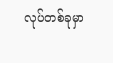လုပ်တစ်ခုမှာ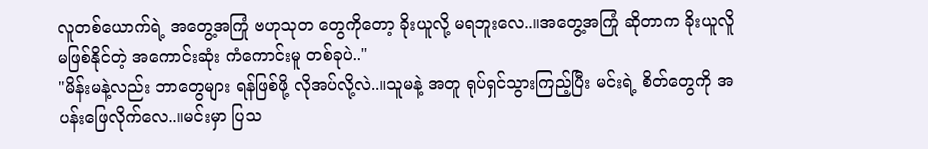လူတစ်ယောက်ရဲ့ အတွေ့အကြုံ ဗဟုသုတ တွေကိုတော့ ခိုးယူလို့ မရဘူးလေ..။အတွေ့အကြုံ ဆိုတာက ခိုးယူလိူ မဖြစ်နိုင်တဲ့ အကောင်းဆုံး ကံကောင်းမူ တစ်ခုပဲ.."
"မိန်းမနဲ့လည်း ဘာတွေများ ရန်ဖြစ်ဖို့ လိုအပ်လို့လဲ..။သူမနဲ့ အတူ ရုပ်ရှင်သွားကြည့်ပြီး မင်းရဲ့ စိတ်တွေကို အပန်းဖြေလိုက်လေ..။မင်းမှာ ပြသ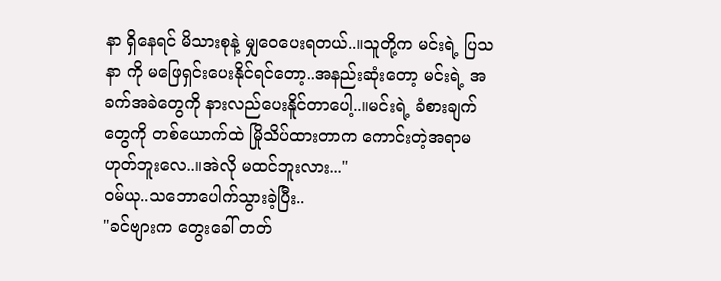နာ ရှိနေရင် မိသားစုနဲ့ မျှဝေပေးရတယ်..။သူတို့က မင်းရဲ့ ပြသနာ ကို မဖြေရှင်းပေးနိုင်ရင်တော့..အနည်းဆုံးတော့ မင်းရဲ့ အခက်အခဲတွေကို နားလည်ပေးနိူင်တာပေါ့..။မင်းရဲ့ ခံစားချက်တွေကို တစ်ယောက်ထဲ မြိုသိပ်ထားတာက ကောင်းတဲ့အရာမဟုတ်ဘူးလေ..။အဲလို မထင်ဘူးလား..."
ဝမ်ယု..သဘောပေါက်သွားခဲ့ပြီး..
"ခင်ဗျားက တွေးခေါ် တတ်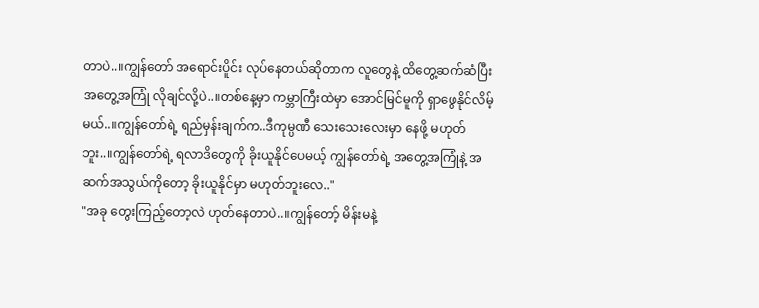တာပဲ..။ကျွန်တော် အရောင်းပိူင်း လုပ်နေတယ်ဆိုတာက လူတွေနဲ့ ထိတွေ့ဆက်ဆံပြီး အတွေ့အကြုံ လိုချင်လို့ပဲ..။တစ်နေ့မှာ ကမ္ဘာကြီးထဲမှာ အောင်မြင်မူကို ရှာဖွေနိုင်လိမ့်မယ်..။ကျွန်တော်ရဲ့ ရည်မှန်းချက်က..ဒီကုမ္ပဏီ သေးသေးလေးမှာ နေဖို့ မဟုတ်ဘူး..။ကျွန်တော်ရဲ့ ရလာဒိတွေကို ခိုးယူနိုင်ပေမယ့် ကျွန်တော်ရဲ့ အတွေ့အကြုံနဲ့ အဆက်အသွယ်ကိုတော့ ခိုးယူနိုင်မှာ မဟုတ်ဘူးလေ.."
"အခု တွေးကြည့်တော့လဲ ဟုတ်နေတာပဲ..။ကျွန်တော့် မိန်းမနဲ့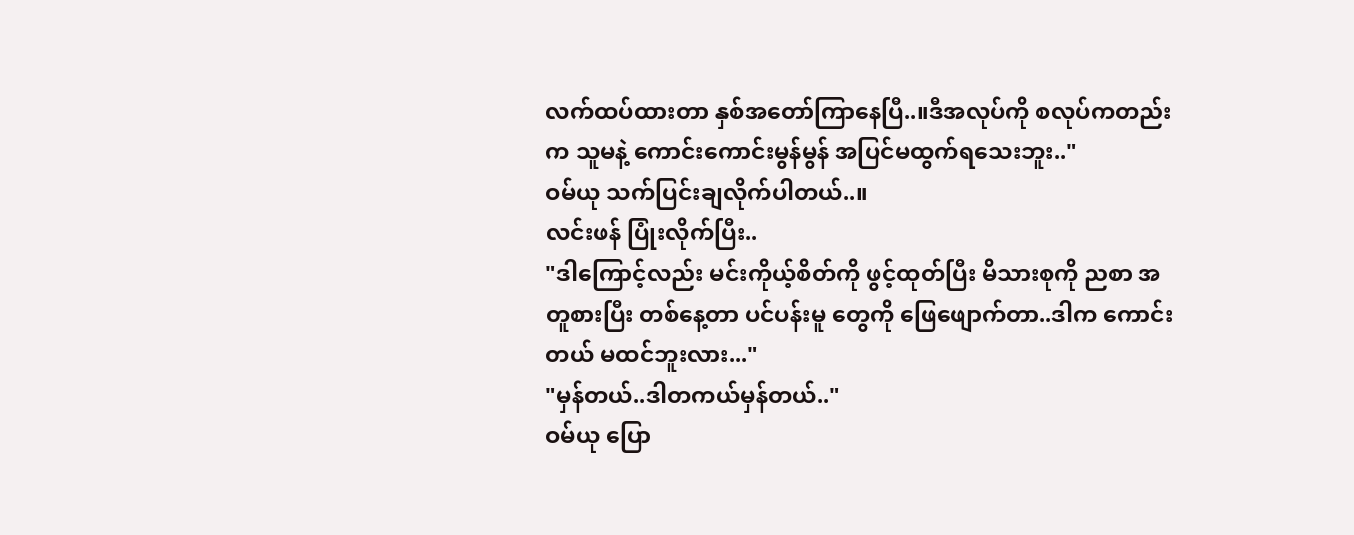လက်ထပ်ထားတာ နှစ်အတော်ကြာနေပြီ..။ဒီအလုပ်ကို စလုပ်ကတည်းက သူမနဲ့ ကောင်းကောင်းမွန်မွန် အပြင်မထွက်ရသေးဘူး.."
ဝမ်ယု သက်ပြင်းချလိုက်ပါတယ်..။
လင်းဖန် ပြုံးလိုက်ပြီး..
"ဒါကြောင့်လည်း မင်းကိုယ့်စိတ်ကို ဖွင့်ထုတ်ပြီး မိသားစုကို ညစာ အတူစားပြီး တစ်နေ့တာ ပင်ပန်းမူ တွေကို ဖြေဖျောက်တာ..ဒါက ကောင်းတယ် မထင်ဘူးလား..."
"မှန်တယ်..ဒါတကယ်မှန်တယ်.."
ဝမ်ယု ပြော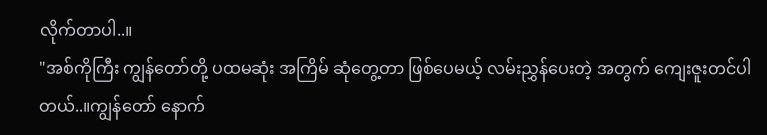လိုက်တာပါ..။
"အစ်ကိုကြီး ကျွန်တော်တို့ ပထမဆုံး အကြိမ် ဆုံတွေ့တာ ဖြစ်ပေမယ့် လမ်းညွှန်ပေးတဲ့ အတွက် ကျေးဇူးတင်ပါတယ်..။ကျွန်တော် နောက်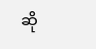ဆို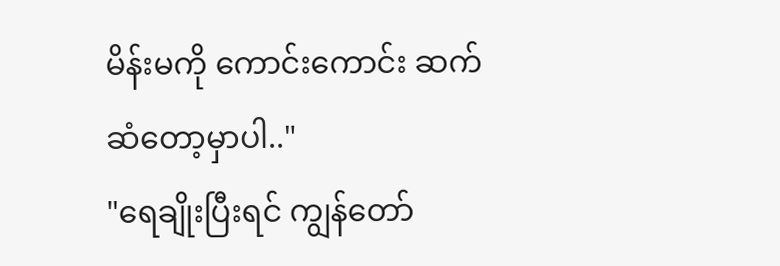မိန်းမကို ကောင်းကောင်း ဆက်ဆံတော့မှာပါ.."
"ရေချိုးပြီးရင် ကျွန်တော်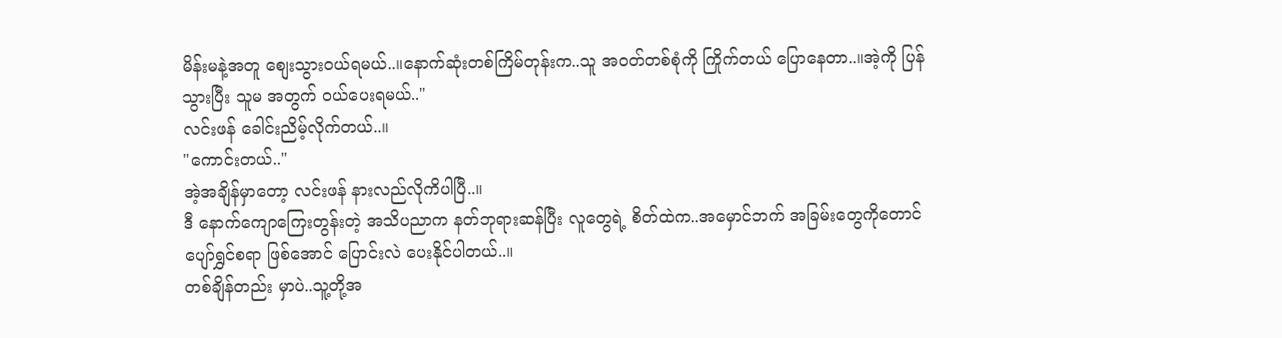မိန်းမနဲ့အတူ စျေးသွားဝယ်ရမယ်..။နောက်ဆုံးတစ်ကြိမ်တုန်းက..သူ အဝတ်တစ်စုံကို ကြိုက်တယ် ပြောနေတာ..။အဲ့ကို ပြန်သွားပြီး သူမ အတွက် ဝယ်ပေးရမယ်.."
လင်းဖန် ခေါင်းညိမ့်လိုက်တယ်..။
"ကောင်းတယ်.."
အဲ့အချိန်မှာတော့ လင်းဖန် နားလည်လိုကိပါပြီ..။
ဒီ နောက်ကျောကြေးတွန်းတဲ့ အသိပညာက နတ်ဘုရားဆန်ပြီး လူတွေရဲ့ စိတ်ထဲက..အမှောင်ဘက် အခြမ်းတွေကိုတောင် ပျော်ရွှင်စရာ ဖြစ်အောင် ပြောင်းလဲ ပေးနိုင်ပါတယ်..။
တစ်ချိန်တည်း မှာပဲ..သူ့တို့အ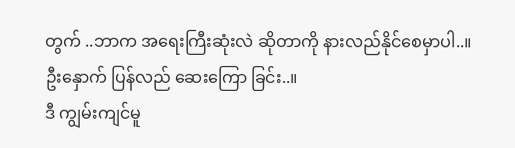တွက် ..ဘာက အရေးကြီးဆုံးလဲ ဆိုတာကို နားလည်နိုင်စေမှာပါ..။
ဦးနှောက် ပြန်လည် ဆေးကြော ခြင်း..။
ဒီ ကျွမ်းကျင်မူ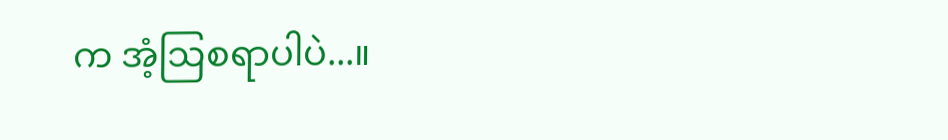က အံ့ဩစရာပါပဲ...။